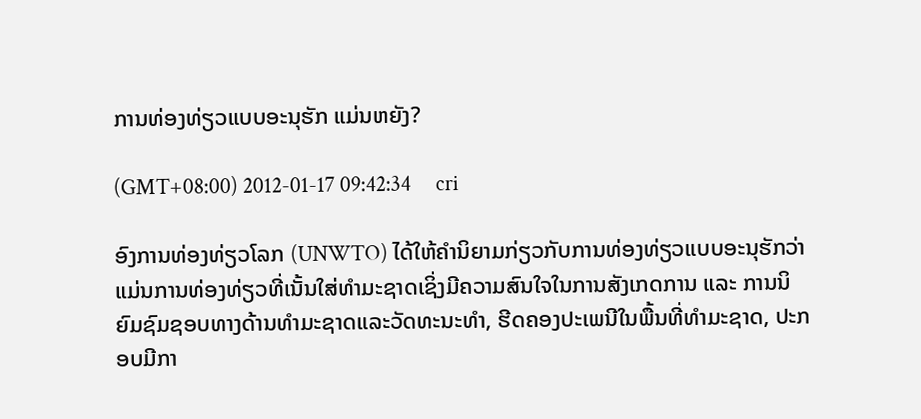ການທ່ອງທ່ຽວແບບອະນຸຮັກ ແມ່ນຫຍັງ?

(GMT+08:00) 2012-01-17 09:42:34     cri

ອົງການທ່ອງທ່ຽວໂລກ (UNWTO) ໄດ້ໃຫ້ຄຳນິຍາມກ່ຽວກັບການທ່ອງທ່ຽວແບບອະນຸຮັກວ່າ ແມ່ນການທ່ອງທ່ຽວທີ່ເນັ້ນໃສ່ທຳມະຊາດເຊິ່ງມີຄວາມສົນໃຈໃນການສັງເກດການ ແລະ ການນິຍົມຊົມຊອບທາງດ້ານທຳມະຊາດແລະວັດທະນະທຳ, ຮີດຄອງປະເພນີໃນພື້ນທີ່ທຳມະຊາດ, ປະກອບມີກາ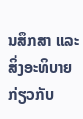ນສຶກສາ ແລະ ສິ່ງອະທິບາຍກ່ຽວກັບ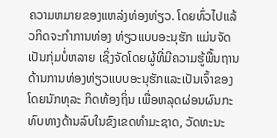ຄວາມຫມາຍຂອງແຫລ່ງທ່ອງທ່ຽວ. ໂດຍທົ່ວໄປແລ້ວກິດຈະກຳການທ່ອງ ທ່ຽວແບບອະນຸຮັກ ແມ່ນຈັດເປັນກຸ່ມບໍ່ຫລາຍ ເຊິ່ງຈັດໂດຍຜູ້ທີ່ມີຄວາມຮູ້ພື້ນຖານດ້ານການທ່ອງທ່ຽວແບບອະນຸຮັກແລະເປັນເຈົ້າຂອງໂດຍນັກທຸລະ ກິດທ້ອງຖິ່ນ ເພື່ອຫລຸດຜ່ອນຜົນກະທົບທາງດ້ານລົບໃນຂົງເຂດທຳມະຊາດ, ວັດທະນະ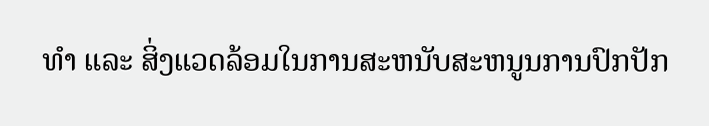ທຳ ແລະ ສິ່ງແວດລ້ອມໃນການສະຫນັບສະຫນູນການປົກປັກ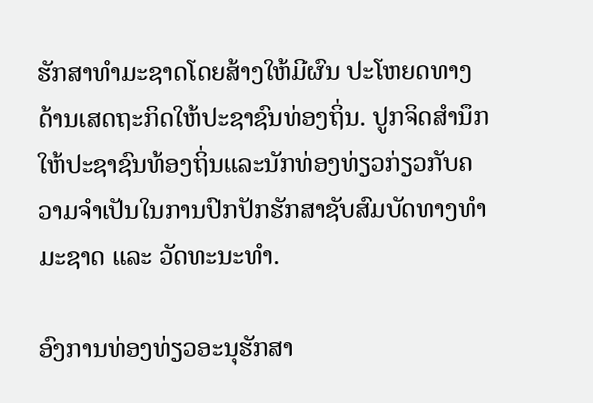ຮັກສາທຳມະຊາດໂດຍສ້າງໃຫ້ມີຜົນ ປະໂຫຍດທາງດ້ານເສດຖະກິດໃຫ້ປະຊາຊົນທ່ອງຖິ່ນ. ປູກຈິດສຳນຶກໃຫ້ປະຊາຊົນທ້ອງຖິ່ນແລະນັກທ່ອງທ່ຽວກ່ຽວກັບຄວາມຈຳເປັນໃນການປົກປັກຮັກສາຊັບສົມບັດທາງທຳມະຊາດ ແລະ ວັດທະນະທຳ.

ອົງການທ່ອງທ່ຽວອະນຸຮັກສາ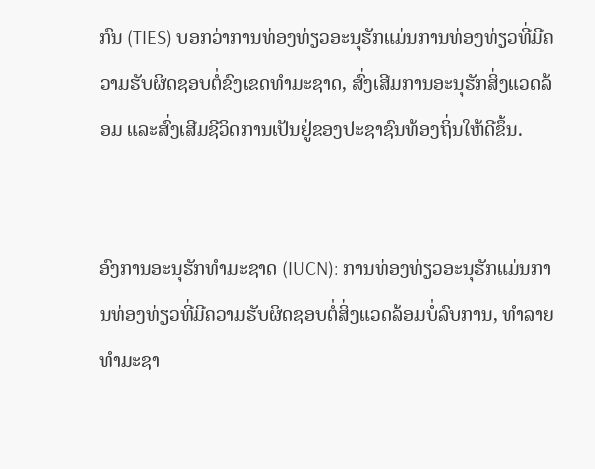ກົນ (TIES) ບອກວ່າການທ່ອງທ່ຽວອະນຸຮັກແມ່ນການທ່ອງທ່ຽວທີ່ມີຄວາມຮັບຜິດຊອບຕໍ່ຂົງເຂດທຳມະຊາດ, ສົ່ງເສີມການອະນຸຮັກສິ່ງແວດລ້ອມ ແລະສົ່ງເສີມຊີວິດການເປັນຢູ່ຂອງປະຊາຊົນທ້ອງຖິ່ນໃຫ້ດີຂຶ້ນ.


ອົງການອະນຸຮັກທຳມະຊາດ (IUCN): ການທ່ອງທ່ຽວອະນຸຮັກແມ່ນການທ່ອງທ່ຽວທີ່ມີຄວາມຮັບຜິດຊອບຕໍ່ສິ່ງແວດລ້ອມບໍ່ລົບການ, ທຳລາຍທຳມະຊາ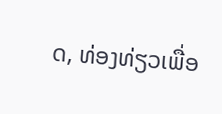ດ, ທ່ອງທ່ຽວເພື່ອ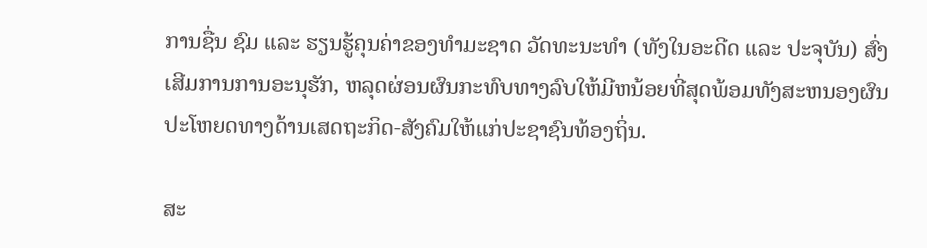ການຊື່ນ ຊົມ ແລະ ຮຽນຮູ້ຄຸນຄ່າຂອງທຳມະຊາດ ວັດທະນະທຳ (ທັງໃນອະດີດ ແລະ ປະຈຸບັນ) ສົ່ງເສີມການການອະນຸຮັກ, ຫລຸດຜ່ອນຜົນກະທົບທາງລົບໃຫ້ມີຫນ້ອຍທີ່ສຸດພ້ອມທັງສະຫນອງຜົນ ປະໂຫຍດທາງດ້ານເສດຖະກິດ-ສັງຄົມໃຫ້ແກ່ປະຊາຊົນທ້ອງຖິ່ນ.

ສະ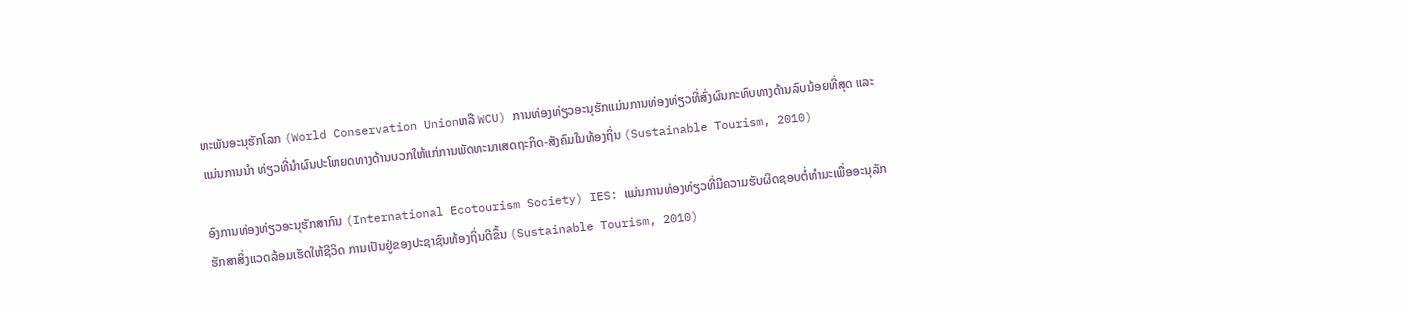ຫະພັນອະນຸຮັກໂລກ (World Conservation Unionຫລື WCU) ການທ່ອງທ່ຽວອະນຸຮັກແມ່ນການທ່ອງທ່ຽວທີ່ສົ່ງຜົນກະທົບທາງດ້ານລົບນ້ອຍທີ່ສຸດ ແລະ ແມ່ນການນຳ ທ່ຽວທີ່ນຳຜົນປະໂຫຍດທາງດ້ານບວກໃຫ້ແກ່ການພັດທະນາເສດຖະກິດ-ສັງຄົມໃນທ້ອງຖິ່ນ (Sustainable Tourism, 2010)

ອົງການທ່ອງທ່ຽວອະນຸຮັກສາກົນ (International Ecotourism Society) IES: ແມ່ນການທ່ອງທ່ຽວທີ່ມີຄວາມຮັບຜິດຊອບຕໍ່ທຳມະເພື່ອອະນຸລັກຮັກສາສິ່ງແວດລ້ອມເຮັດໃຫ້ຊີວິດ ການເປັນຢູ່ຂອງປະຊາຊົນທ້ອງຖິ່ນດີຂຶ້ນ (Sustainable Tourism, 2010)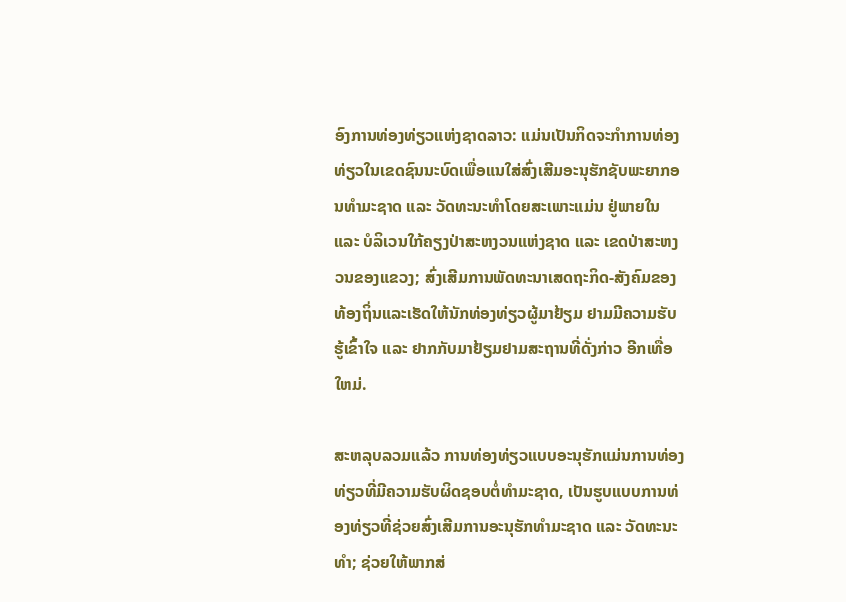ອົງການທ່ອງທ່ຽວແຫ່ງຊາດລາວ: ແມ່ນເປັນກິດຈະກຳການທ່ອງທ່ຽວໃນເຂດຊົນນະບົດເພື່ອແນໃສ່ສົ່ງເສີມອະນຸຮັກຊັບພະຍາກອນທຳມະຊາດ ແລະ ວັດທະນະທຳໂດຍສະເພາະແມ່ນ ຢູ່ພາຍໃນ ແລະ ບໍລິເວນໃກ້ຄຽງປ່າສະຫງວນແຫ່ງຊາດ ແລະ ເຂດປ່າສະຫງວນຂອງແຂວງ; ສົ່ງເສີມການພັດທະນາເສດຖະກິດ-ສັງຄົມຂອງທ້ອງຖິ່ນແລະເຮັດໃຫ້ນັກທ່ອງທ່ຽວຜູ້ມາຢ້ຽມ ຢາມມີຄວາມຮັບຮູ້ເຂົ້າໃຈ ແລະ ຢາກກັບມາຢ້ຽມຢາມສະຖານທີ່ດັ່ງກ່າວ ອີກເທື່ອໃຫມ່.

ສະຫລຸບລວມແລ້ວ ການທ່ອງທ່ຽວແບບອະນຸຮັກແມ່ນການທ່ອງທ່ຽວທີ່ມີຄວາມຮັບຜິດຊອບຕໍ່ທຳມະຊາດ, ເປັນຮູບແບບການທ່ອງທ່ຽວທີ່ຊ່ວຍສົ່ງເສີມການອະນຸຮັກທຳມະຊາດ ແລະ ວັດທະນະທຳ; ຊ່ວຍໃຫ້ພາກສ່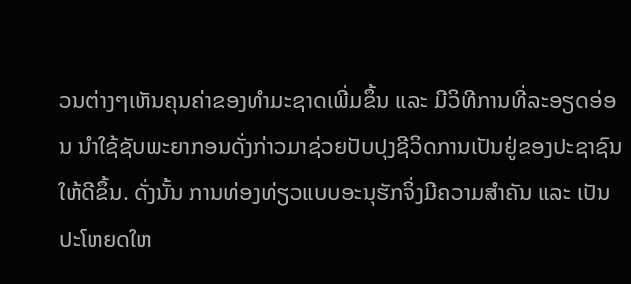ວນຕ່າງໆເຫັນຄຸນຄ່າຂອງທຳມະຊາດເພີ່ມຂຶ້ນ ແລະ ມີວິທີການທີ່ລະອຽດອ່ອນ ນຳໃຊ້ຊັບພະຍາກອນດັ່ງກ່າວມາຊ່ວຍປັບປຸງຊີວິດການເປັນຢູ່ຂອງປະຊາຊົນໃຫ້ດີຂຶ້ນ. ດັ່ງນັ້ນ ການທ່ອງທ່ຽວແບບອະນຸຮັກຈິ່ງມີຄວາມສຳຄັນ ແລະ ເປັນປະໂຫຍດໃຫ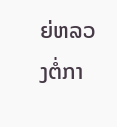ຍ່ຫລວງຕໍ່ກາ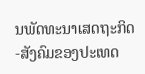ນພັດທະນາເສດຖະກິດ-ສັງຄົມຂອງປະເທດ